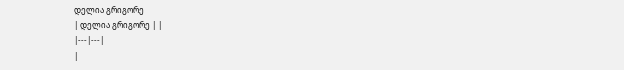დელია გრიგორე
| დელია გრიგორე | |
|---|---|
|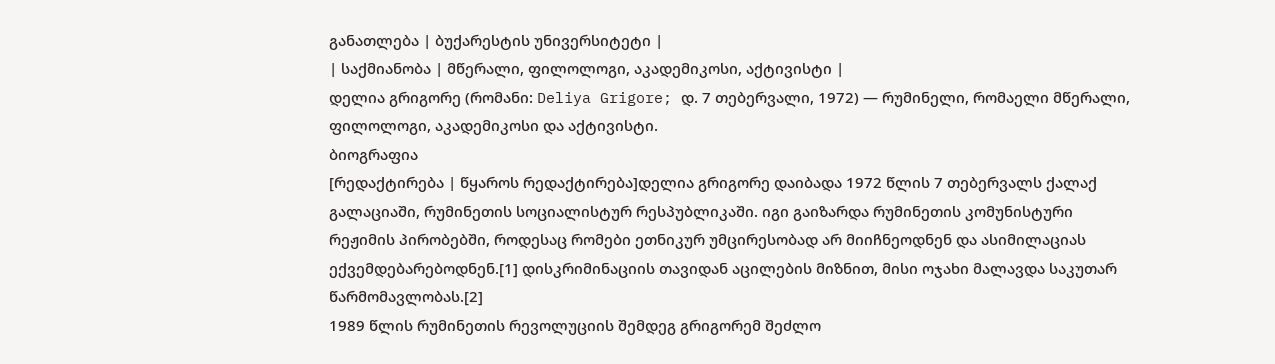განათლება | ბუქარესტის უნივერსიტეტი |
| საქმიანობა | მწერალი, ფილოლოგი, აკადემიკოსი, აქტივისტი |
დელია გრიგორე (რომანი: Deliya Grigore; დ. 7 თებერვალი, 1972) — რუმინელი, რომაელი მწერალი, ფილოლოგი, აკადემიკოსი და აქტივისტი.
ბიოგრაფია
[რედაქტირება | წყაროს რედაქტირება]დელია გრიგორე დაიბადა 1972 წლის 7 თებერვალს ქალაქ გალაციაში, რუმინეთის სოციალისტურ რესპუბლიკაში. იგი გაიზარდა რუმინეთის კომუნისტური რეჟიმის პირობებში, როდესაც რომები ეთნიკურ უმცირესობად არ მიიჩნეოდნენ და ასიმილაციას ექვემდებარებოდნენ.[1] დისკრიმინაციის თავიდან აცილების მიზნით, მისი ოჯახი მალავდა საკუთარ წარმომავლობას.[2]
1989 წლის რუმინეთის რევოლუციის შემდეგ გრიგორემ შეძლო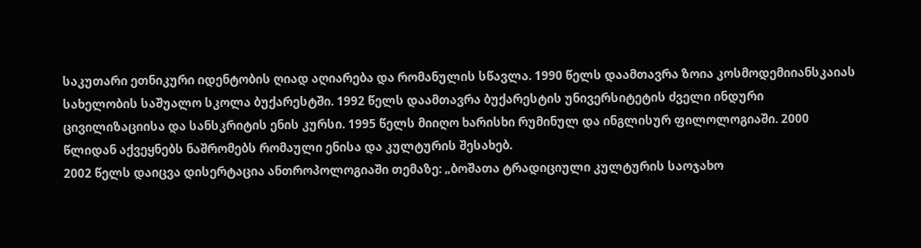საკუთარი ეთნიკური იდენტობის ღიად აღიარება და რომანულის სწავლა. 1990 წელს დაამთავრა ზოია კოსმოდემიიანსკაიას სახელობის საშუალო სკოლა ბუქარესტში. 1992 წელს დაამთავრა ბუქარესტის უნივერსიტეტის ძველი ინდური ცივილიზაციისა და სანსკრიტის ენის კურსი. 1995 წელს მიიღო ხარისხი რუმინულ და ინგლისურ ფილოლოგიაში. 2000 წლიდან აქვეყნებს ნაშრომებს რომაული ენისა და კულტურის შესახებ.
2002 წელს დაიცვა დისერტაცია ანთროპოლოგიაში თემაზე: „ბოშათა ტრადიციული კულტურის საოჯახო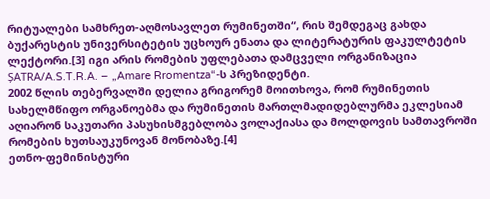რიტუალები სამხრეთ-აღმოსავლეთ რუმინეთში“, რის შემდეგაც გახდა ბუქარესტის უნივერსიტეტის უცხოურ ენათა და ლიტერატურის ფაკულტეტის ლექტორი.[3] იგი არის რომების უფლებათა დამცველი ორგანიზაცია ȘATRA/A.S.T.R.A. – „Amare Rromentza“-ს პრეზიდენტი.
2002 წლის თებერვალში დელია გრიგორემ მოითხოვა, რომ რუმინეთის სახელმწიფო ორგანოებმა და რუმინეთის მართლმადიდებლურმა ეკლესიამ აღიარონ საკუთარი პასუხისმგებლობა ვოლაქიასა და მოლდოვის სამთავროში რომების ხუთსაუკუნოვან მონობაზე.[4]
ეთნო-ფემინისტური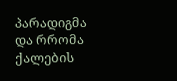პარადიგმა და რრომა ქალების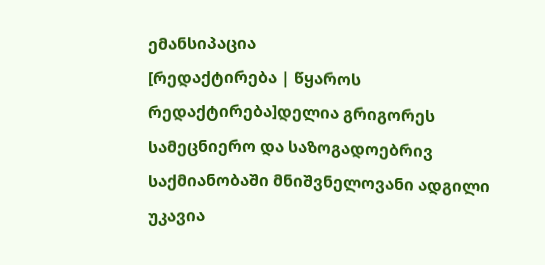ემანსიპაცია
[რედაქტირება | წყაროს რედაქტირება]დელია გრიგორეს სამეცნიერო და საზოგადოებრივ საქმიანობაში მნიშვნელოვანი ადგილი უკავია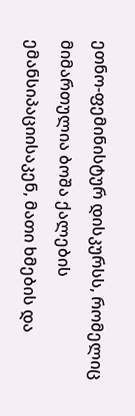ეთნო-ფემინისტურ დისკურსს, რომელიც მიმართულია ბოშა ქალების ემანსიპაციისაკენ, მათი ხმების და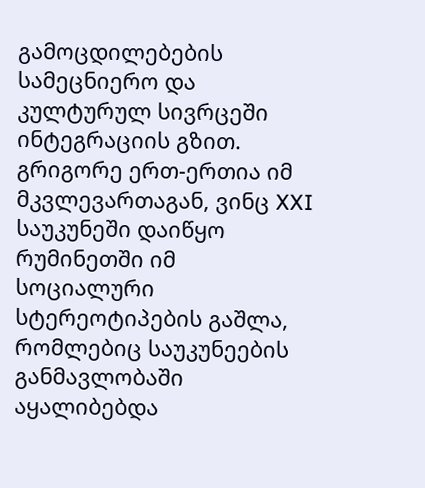გამოცდილებების სამეცნიერო და კულტურულ სივრცეში ინტეგრაციის გზით. გრიგორე ერთ-ერთია იმ მკვლევართაგან, ვინც XXI საუკუნეში დაიწყო რუმინეთში იმ სოციალური სტერეოტიპების გაშლა, რომლებიც საუკუნეების განმავლობაში აყალიბებდა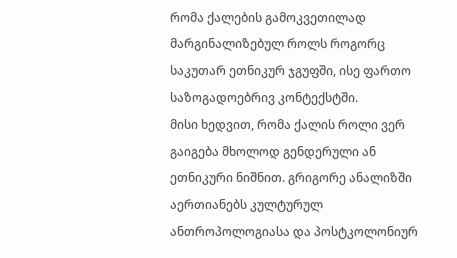რომა ქალების გამოკვეთილად მარგინალიზებულ როლს როგორც საკუთარ ეთნიკურ ჯგუფში, ისე ფართო საზოგადოებრივ კონტექსტში.
მისი ხედვით, რომა ქალის როლი ვერ გაიგება მხოლოდ გენდერული ან ეთნიკური ნიშნით. გრიგორე ანალიზში აერთიანებს კულტურულ ანთროპოლოგიასა და პოსტკოლონიურ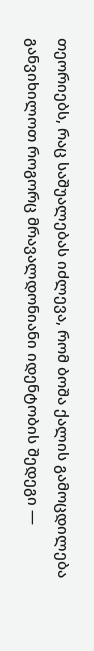თეორიებს, რაც საშუალებას იძლევა, რომ ბოშა ქალის გამოცდილება განვიხილოთ როგორც მრავალდონიანი იდენტობის შედეგი —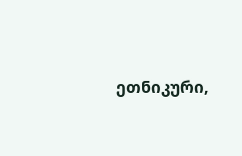ეთნიკური,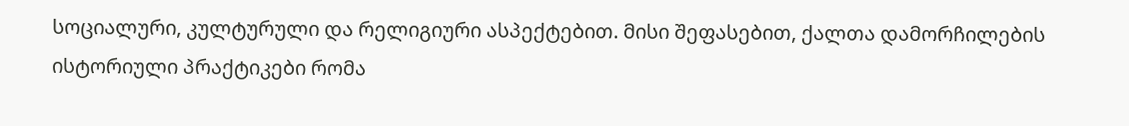სოციალური, კულტურული და რელიგიური ასპექტებით. მისი შეფასებით, ქალთა დამორჩილების ისტორიული პრაქტიკები რომა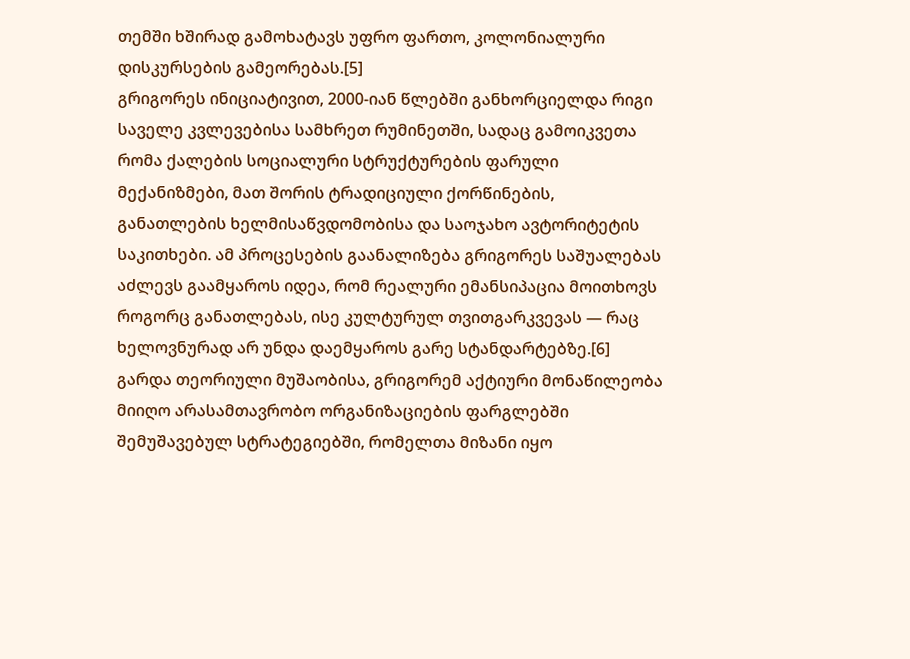თემში ხშირად გამოხატავს უფრო ფართო, კოლონიალური დისკურსების გამეორებას.[5]
გრიგორეს ინიციატივით, 2000-იან წლებში განხორციელდა რიგი საველე კვლევებისა სამხრეთ რუმინეთში, სადაც გამოიკვეთა რომა ქალების სოციალური სტრუქტურების ფარული მექანიზმები, მათ შორის ტრადიციული ქორწინების, განათლების ხელმისაწვდომობისა და საოჯახო ავტორიტეტის საკითხები. ამ პროცესების გაანალიზება გრიგორეს საშუალებას აძლევს გაამყაროს იდეა, რომ რეალური ემანსიპაცია მოითხოვს როგორც განათლებას, ისე კულტურულ თვითგარკვევას — რაც ხელოვნურად არ უნდა დაემყაროს გარე სტანდარტებზე.[6]
გარდა თეორიული მუშაობისა, გრიგორემ აქტიური მონაწილეობა მიიღო არასამთავრობო ორგანიზაციების ფარგლებში შემუშავებულ სტრატეგიებში, რომელთა მიზანი იყო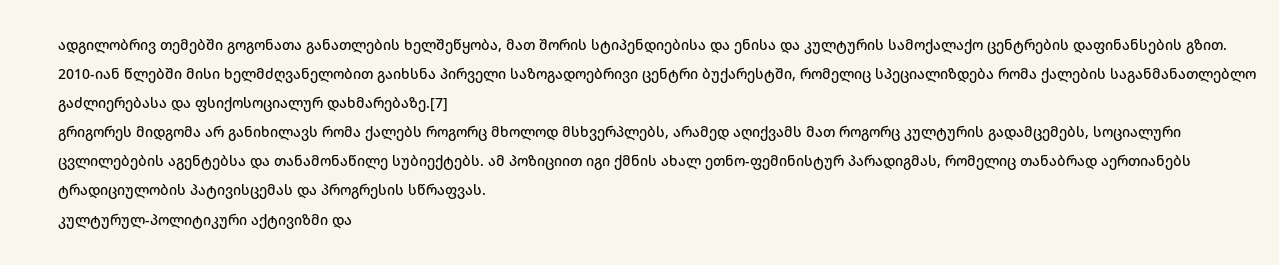ადგილობრივ თემებში გოგონათა განათლების ხელშეწყობა, მათ შორის სტიპენდიებისა და ენისა და კულტურის სამოქალაქო ცენტრების დაფინანსების გზით. 2010-იან წლებში მისი ხელმძღვანელობით გაიხსნა პირველი საზოგადოებრივი ცენტრი ბუქარესტში, რომელიც სპეციალიზდება რომა ქალების საგანმანათლებლო გაძლიერებასა და ფსიქოსოციალურ დახმარებაზე.[7]
გრიგორეს მიდგომა არ განიხილავს რომა ქალებს როგორც მხოლოდ მსხვერპლებს, არამედ აღიქვამს მათ როგორც კულტურის გადამცემებს, სოციალური ცვლილებების აგენტებსა და თანამონაწილე სუბიექტებს. ამ პოზიციით იგი ქმნის ახალ ეთნო-ფემინისტურ პარადიგმას, რომელიც თანაბრად აერთიანებს ტრადიციულობის პატივისცემას და პროგრესის სწრაფვას.
კულტურულ-პოლიტიკური აქტივიზმი და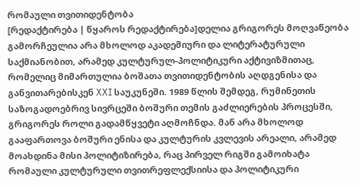რომაული თვითიდენტობა
[რედაქტირება | წყაროს რედაქტირება]დელია გრიგორეს მოღვაწეობა გამორჩეულია არა მხოლოდ აკადემიური და ლიტერატურული საქმიანობით, არამედ კულტურულ-პოლიტიკური აქტივიზმითაც, რომელიც მიმართულია ბოშათა თვითიდენტობის აღდგენისა და განვითარებისკენ XXI საუკუნეში. 1989 წლის შემდეგ, რუმინეთის საზოგადოებრივ სივრცეში ბოშური თემის გაძლიერების პროცესში, გრიგორეს როლი გადამწყვეტი აღმოჩნდა. მან არა მხოლოდ გააფართოვა ბოშური ენისა და კულტურის კვლევის არეალი, არამედ მოახდინა მისი პოლიტიზირება, რაც პირველ რიგში გამოიხატა რომაული კულტურული თვითრეფლექსიისა და პოლიტიკური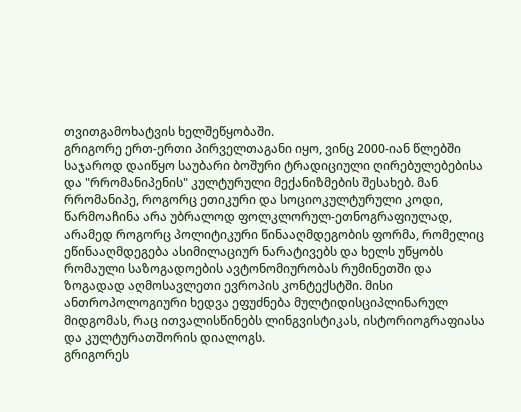თვითგამოხატვის ხელშეწყობაში.
გრიგორე ერთ-ერთი პირველთაგანი იყო, ვინც 2000-იან წლებში საჯაროდ დაიწყო საუბარი ბოშური ტრადიციული ღირებულებებისა და "რრომანიპენის" კულტურული მექანიზმების შესახებ. მან რრომანიპე, როგორც ეთიკური და სოციოკულტურული კოდი, წარმოაჩინა არა უბრალოდ ფოლკლორულ-ეთნოგრაფიულად, არამედ როგორც პოლიტიკური წინააღმდეგობის ფორმა, რომელიც ეწინააღმდეგება ასიმილაციურ ნარატივებს და ხელს უწყობს რომაული საზოგადოების ავტონომიურობას რუმინეთში და ზოგადად აღმოსავლეთი ევროპის კონტექსტში. მისი ანთროპოლოგიური ხედვა ეფუძნება მულტიდისციპლინარულ მიდგომას, რაც ითვალისწინებს ლინგვისტიკას, ისტორიოგრაფიასა და კულტურათშორის დიალოგს.
გრიგორეს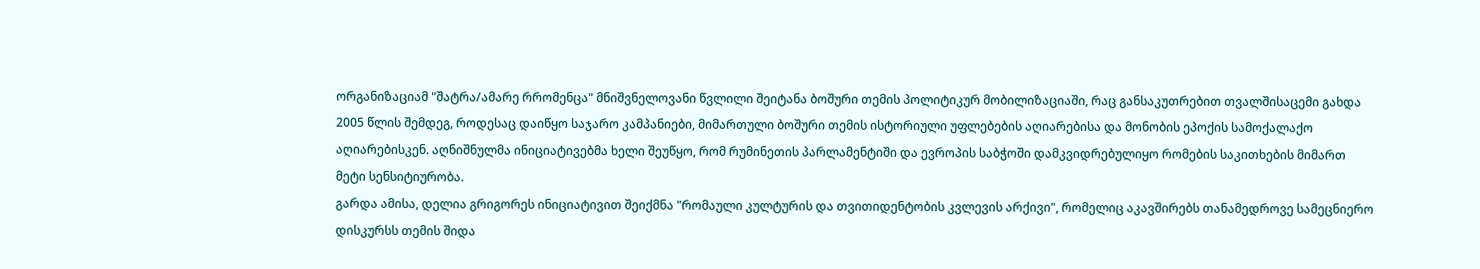ორგანიზაციამ "შატრა/ამარე რრომენცა" მნიშვნელოვანი წვლილი შეიტანა ბოშური თემის პოლიტიკურ მობილიზაციაში, რაც განსაკუთრებით თვალშისაცემი გახდა 2005 წლის შემდეგ, როდესაც დაიწყო საჯარო კამპანიები, მიმართული ბოშური თემის ისტორიული უფლებების აღიარებისა და მონობის ეპოქის სამოქალაქო აღიარებისკენ. აღნიშნულმა ინიციატივებმა ხელი შეუწყო, რომ რუმინეთის პარლამენტიში და ევროპის საბჭოში დამკვიდრებულიყო რომების საკითხების მიმართ მეტი სენსიტიურობა.
გარდა ამისა, დელია გრიგორეს ინიციატივით შეიქმნა "რომაული კულტურის და თვითიდენტობის კვლევის არქივი", რომელიც აკავშირებს თანამედროვე სამეცნიერო დისკურსს თემის შიდა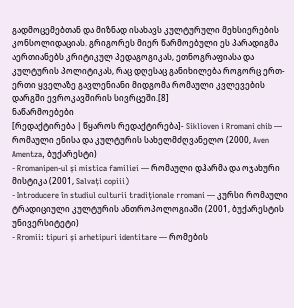გადმოცემებთან და მიზნად ისახავს კულტურული მეხსიერების კონსოლიდაციას. გრიგორეს მიერ წარმოებული ეს პარადიგმა აერთიანებს კრიტიკულ პედაგოგიკას, ეთნოგრაფიასა და კულტურის პოლიტიკას, რაც დღესაც განიხილება როგორც ერთ-ერთი ყველაზე გავლენიანი მიდგომა რომაული კვლევების დარგში ევროკავშირის სივრცეში.[8]
ნაწარმოებები
[რედაქტირება | წყაროს რედაქტირება]- Siklioven i Rromani chib — რომაული ენისა და კულტურის სახელმძღვანელო (2000, Aven Amentza, ბუქარესტი)
- Rromanipen-ul și mistica familiei — რომაული დჰარმა და ოჯახური მისტიკა (2001, Salvați copiii)
- Introducere în studiul culturii tradiționale rromani — კურსი რომაული ტრადიციული კულტურის ანთროპოლოგიაში (2001, ბუქარესტის უნივერსიტეტი)
- Rromii: tipuri și arhetipuri identitare — რომების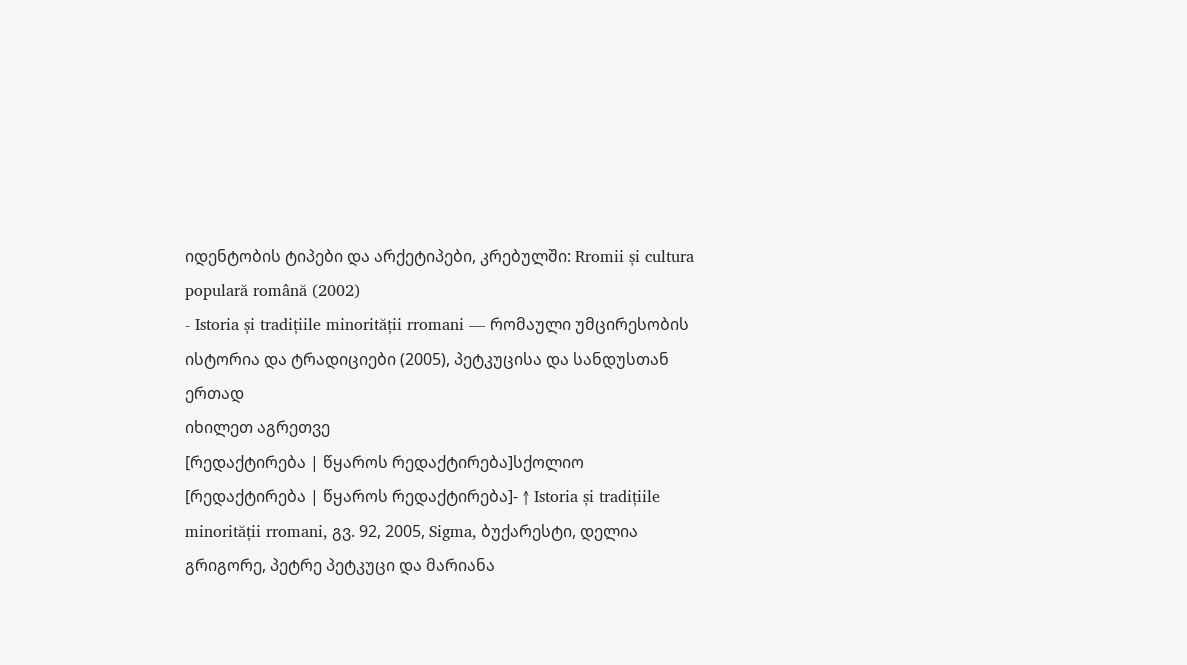იდენტობის ტიპები და არქეტიპები, კრებულში: Rromii și cultura populară română (2002)
- Istoria și tradițiile minorității rromani — რომაული უმცირესობის ისტორია და ტრადიციები (2005), პეტკუცისა და სანდუსთან ერთად
იხილეთ აგრეთვე
[რედაქტირება | წყაროს რედაქტირება]სქოლიო
[რედაქტირება | წყაროს რედაქტირება]- ↑ Istoria și tradițiile minorității rromani, გვ. 92, 2005, Sigma, ბუქარესტი, დელია გრიგორე, პეტრე პეტკუცი და მარიანა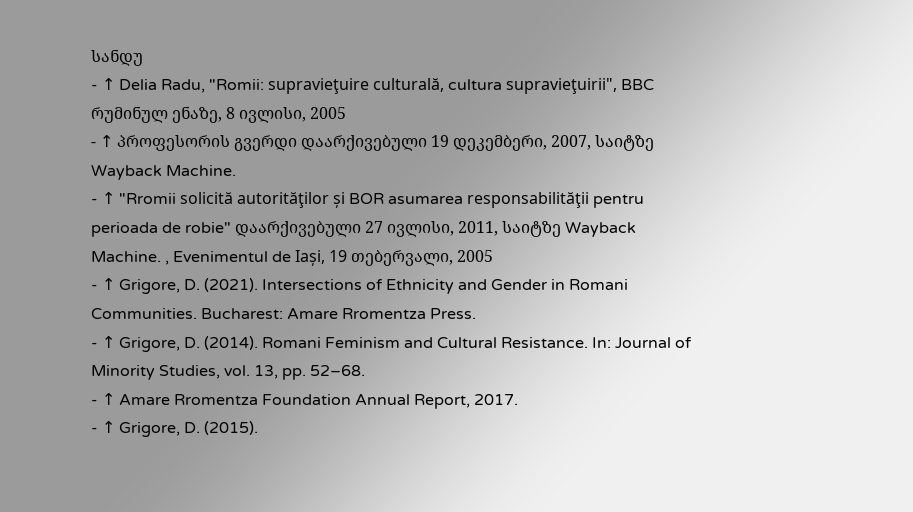სანდუ
- ↑ Delia Radu, "Romii: supravieţuire culturală, cultura supravieţuirii", BBC რუმინულ ენაზე, 8 ივლისი, 2005
- ↑ პროფესორის გვერდი დაარქივებული 19 დეკემბერი, 2007, საიტზე Wayback Machine.
- ↑ "Rromii solicită autorităţilor și BOR asumarea responsabilităţii pentru perioada de robie" დაარქივებული 27 ივლისი, 2011, საიტზე Wayback Machine. , Evenimentul de Iași, 19 თებერვალი, 2005
- ↑ Grigore, D. (2021). Intersections of Ethnicity and Gender in Romani Communities. Bucharest: Amare Rromentza Press.
- ↑ Grigore, D. (2014). Romani Feminism and Cultural Resistance. In: Journal of Minority Studies, vol. 13, pp. 52–68.
- ↑ Amare Rromentza Foundation Annual Report, 2017.
- ↑ Grigore, D. (2015).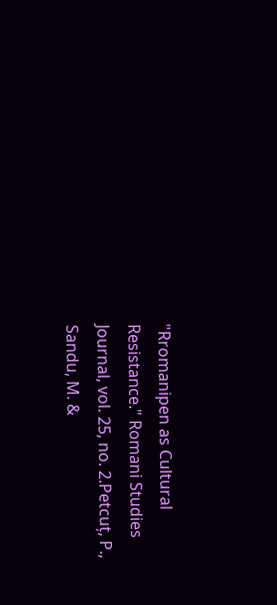"Rromanipen as Cultural Resistance." Romani Studies Journal, vol. 25, no. 2.Petcuț, P., Sandu, M. &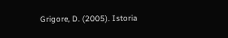Grigore, D. (2005). Istoria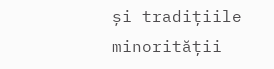și tradițiile minorității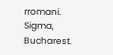rromani. Sigma, Bucharest.